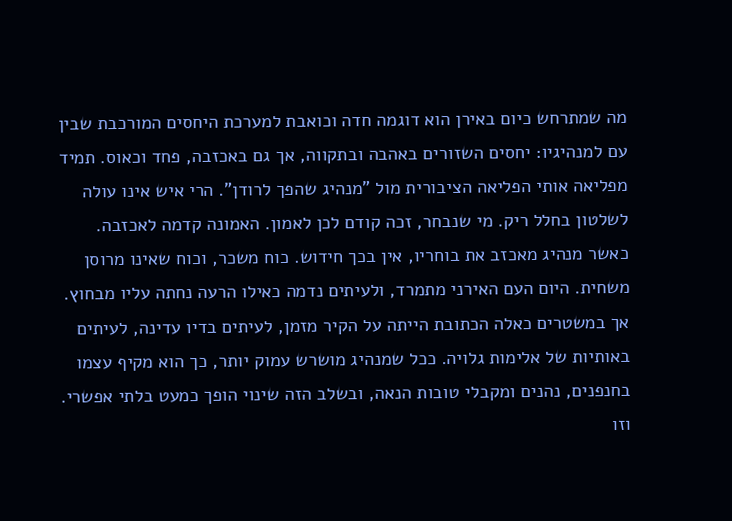מה שמתרחש כיום באירן הוא דוגמה חדה וכואבת למערכת היחסים המורכבת שבין עם למנהיגיו: יחסים השזורים באהבה ובתקווה, אך גם באכזבה, פחד וכאוס. תמיד מפליאה אותי הפליאה הציבורית מול "מנהיג שהפך לרודן". הרי איש אינו עולה לשלטון בחלל ריק. מי שנבחר, זכה קודם לכן לאמון. האמונה קדמה לאכזבה.
כאשר מנהיג מאכזב את בוחריו, אין בכך חידוש. כוח משכר, וכוח שאינו מרוסן משחית. היום העם האירני מתמרד, ולעיתים נדמה כאילו הרעה נחתה עליו מבחוץ. אך במשטרים כאלה הכתובת הייתה על הקיר מזמן, לעיתים בדיו עדינה, לעיתים באותיות של אלימות גלויה. ככל שמנהיג מושרש עמוק יותר, כך הוא מקיף עצמו בחנפנים, נהנים ומקבלי טובות הנאה, ובשלב הזה שינוי הופך כמעט בלתי אפשרי.
וזו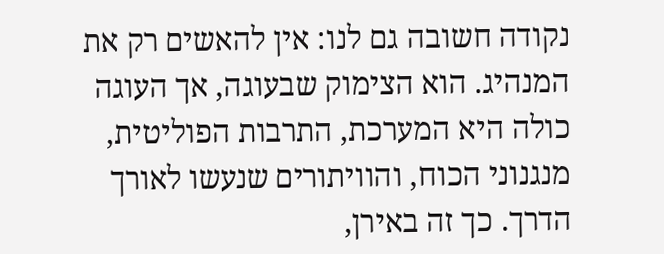נקודה חשובה גם לנו: אין להאשים רק את המנהיג. הוא הצימוק שבעוגה, אך העוגה כולה היא המערכת, התרבות הפוליטית, מנגנוני הכוח, והוויתורים שנעשו לאורך הדרך. כך זה באירן,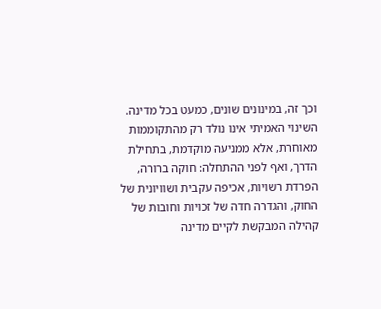וכך זה, במינונים שונים, כמעט בכל מדינה. השינוי האמיתי אינו נולד רק מהתקוממות מאוחרת, אלא ממניעה מוקדמת, בתחילת הדרך, ואף לפני ההתחלה: חוקה ברורה, הפרדת רשויות, אכיפה עקבית ושוויונית של החוק, והגדרה חדה של זכויות וחובות של קהילה המבקשת לקיים מדינה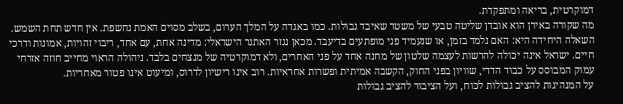דמוקרטית, בריאה ומתפקדת.
מה שקורה באירן הוא אובדן שליטה טבעי של משטר שאיבד גבולות. כמו באגדה על המלך הערום, בשלב מסוים האמת נחשפת. אין חדש תחת השמש. השאלה היחידה היא: האם נלמד בזמן, או שנעמיד פני מופתעים בדיעבד. מכאן נגזר האתגר הישראלי: מדינה אחת, עם אחד, ריבוי זהויות, אמונות ודרכי חיים. ישראל אינה יכולה להרשות לעצמה שלטון של מחנה אחד על פני האחרים, ולא דמוקרטיה של מנצחים בלבד. ניהולה הראוי מחייב חוזה אזרחי עמוק המבוסס על כבוד הדדי, שוויון בפני החוק, הקשבה אמיתית ופשרות אחראיות. רוב אינו רישיון לדרוס, ומיעוט אינו פטור מאחריות.
על המנהיגות להציב גבולות לכוח, ועל הציבור להציב גבולות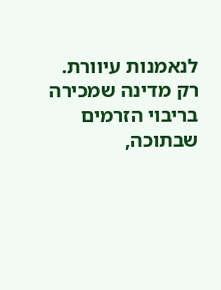לנאמנות עיוורת. רק מדינה שמכירה בריבוי הזרמים שבתוכה,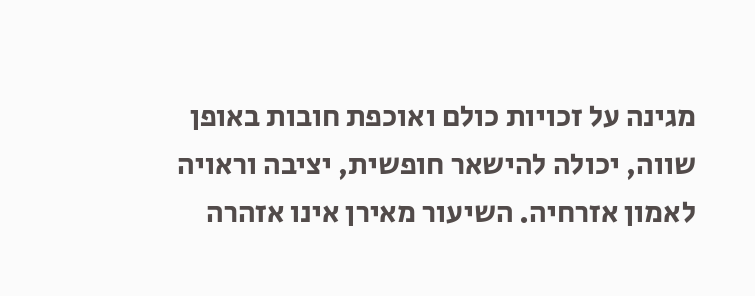מגינה על זכויות כולם ואוכפת חובות באופן שווה, יכולה להישאר חופשית, יציבה וראויה לאמון אזרחיה. השיעור מאירן אינו אזהרה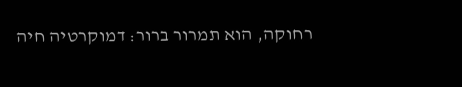רחוקה, הוא תמרור ברור: דמוקרטיה חיה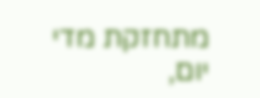מתחזקת מדי יום,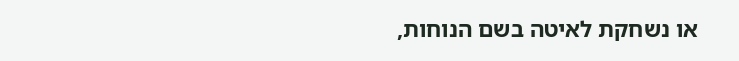או נשחקת לאיטה בשם הנוחות,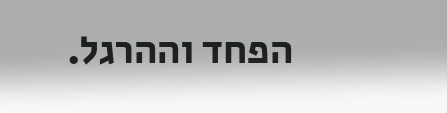הפחד וההרגל.